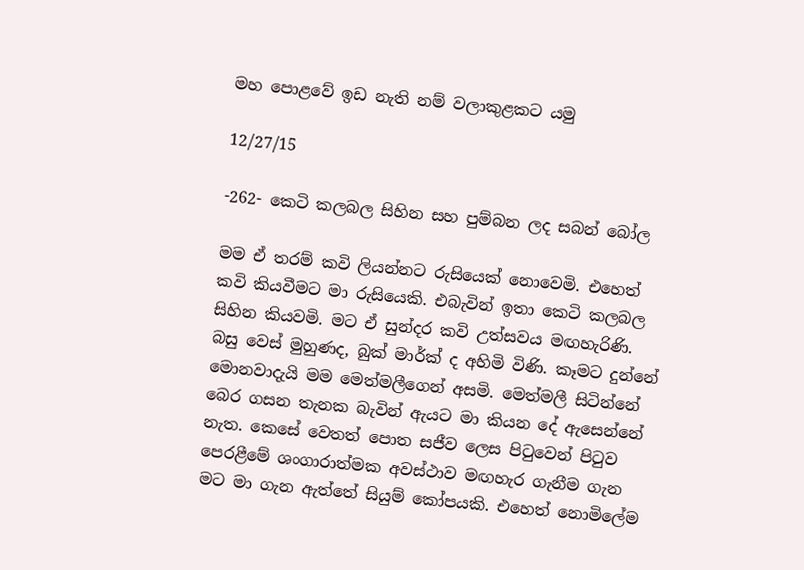මහ පොළවේ ඉඩ නැති නම් වලාකුළකට යමු

12/27/15

-262- කෙටි කලබල සිහින සහ පුම්බන ලද සබන් බෝල

මම ඒ තරම් කවි ලියන්නට රුසියෙක් නොවෙමි. එහෙත් කවි කියවීමට මා රුසියෙකි. එබැවින් ඉතා කෙටි කලබල සිහින කියවමි. මට ඒ සුන්දර කවි උත්සවය මඟහැරිණි. බසු වෙස් මුහුණද, බුක් මාර්ක් ද අහිමි විණි. කෑමට දුන්නේ මොනවාදැයි මම මෙත්මලීගෙන් අසමි. මෙත්මලී සිටින්නේ බෙර ගසන තැනක බැවින් ඇයට මා කියන දේ ඇසෙන්නේ නැත. කෙසේ වෙතත් පොත සජීව ලෙස පිටුවෙන් පිටුව පෙරළීමේ ශංගාරාත්මක අවස්ථාව මඟහැර ගැනීම ගැන මට මා ගැන ඇත්තේ සියුම් කෝපයකි. එහෙත් නොමිලේම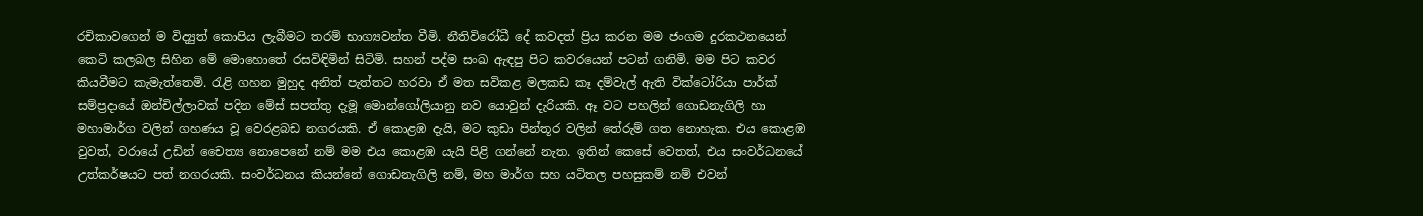රචිකාවගෙන් ම විද්‍යුත් කොපිය ලැබීමට තරම් භාග්‍යවන්ත වීමි. නීතිවිරෝධී දේ කවදත් ප්‍රිය කරන මම ජංගම දුරකථනයෙන් කෙටි කලබල සිහින මේ මොහොතේ රසවිඳිමින් සිටිමි. සහන් පද්ම සංඛ ඇඳපු පිට කවරයෙන් පටන් ගනිමි. මම පිට කවර කියවීමට කැමැත්තෙමි. රැළි ගහන මුහුද අනිත් පැත්තට හරවා ඒ මත සවිකළ මලකඩ කෑ දම්වැල් ඇති වික්ටෝරියා පාර්ක් සම්ප්‍රදායේ ඔන්චිල්ලාවක් පදින මේස් සපත්තු දැමූ මොන්ගෝලියානු නව යොවුන් දැරියකි. ඈ වට පහලින් ගොඩනැගිලි හා මහාමාර්ග වලින් ගහණය වූ වෙරළබඩ නගරයකි. ඒ කොළඹ දැයි, මට කුඩා පින්තූර වලින් තේරුම් ගත නොහැක. එය කොළඹ වුවත්, වරායේ උඩින් චෛත්‍ය නොපෙනේ නම් මම එය කොළඹ යැයි පිළි ගන්නේ නැත. ඉතින් කෙසේ වෙතත්, එය සංවර්ධනයේ උත්කර්ෂයට පත් නගරයකි. සංවර්ධනය කියන්නේ ගොඩනැගිලි නම්, මහ මාර්ග සහ යටිතල පහසුකම් නම් එවන්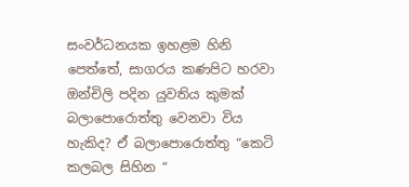සංවර්ධනයක ඉහළම හිනි පෙත්තේ, සාගරය කණපිට හරවා ඔන්චිලි පදින යුවතිය කුමක් බලාපොරොත්තු වෙනවා විය හැකිද? ඒ බලාපොරොත්තු “කෙටි කලබල සිහින “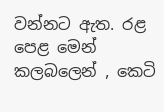වන්නට ඇත. රළ පෙළ මෙන් කලබලෙන් , කෙටි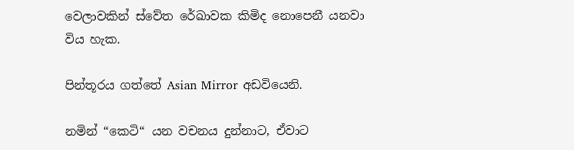වෙලාවකින් ස්වේත රේඛාවක කිමිද නොපෙනී යනවා විය හැක.

පින්තූරය ගත්තේ Asian Mirror අඩවියෙනි.

නමින් “කෙටි“ යන වචනය දුන්නාට, ඒවාට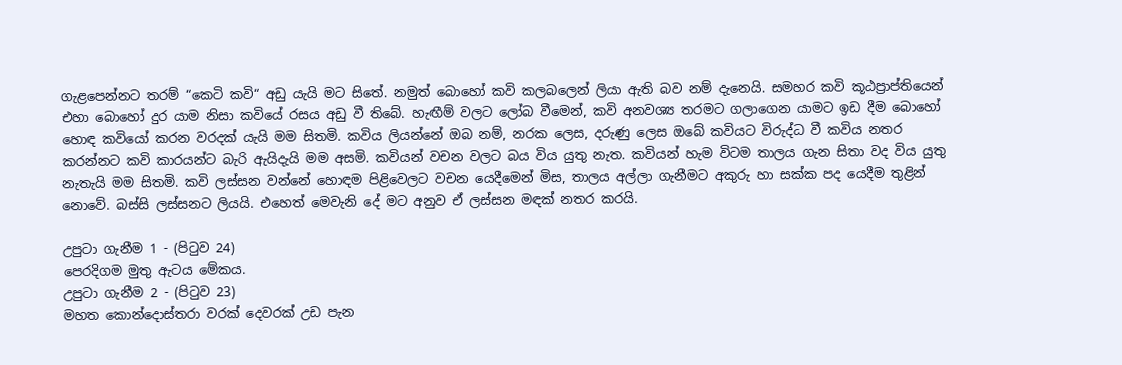ගැළපෙන්නට තරම් “කෙටි කවි“ අඩු යැයි මට සිතේ. නමුත් බොහෝ කවි කලබලෙන් ලියා ඇති බව නම් දැනෙයි. සමහර කවි කූඨප්‍රාප්තියෙන් එහා බොහෝ දුර යාම නිසා කවියේ රසය අඩු වී තිබේ. හැඟීම් වලට ලෝබ වීමෙන්, කවි අනවශ්‍ය තරමට ගලාගෙන යාමට ඉඩ දීම බොහෝ හොඳ කවියෝ කරන වරදක් යැයි මම සිතමි. කවිය ලියන්නේ ඔබ නම්, නරක ලෙස, දරුණු ලෙස ඔබේ කවියට විරුද්ධ වී කවිය නතර කරන්නට කවි කාරයන්ට බැරි ඇයිදැයි මම අසමි. කවියන් වචන වලට බය විය යුතු නැත. කවියන් හැම විටම තාලය ගැන සිතා වද විය යුතු නැතැයි මම සිතමි. කවි ලස්සන වන්නේ හොඳම පිළිවෙලට වචන යෙදීමෙන් මිස, තාලය අල්ලා ගැනීමට අකුරු හා සක්ක පද යෙදීම තුළින් නොවේ. බස්සි ලස්සනට ලියයි. එහෙත් මෙවැනි දේ මට අනුව ඒ ලස්සන මඳක් නතර කරයි.

උපුටා ගැනීම 1 - (පිටුව 24)
පෙරදිගම මුතු ඇටය මේකය.
උපුටා ගැනීම 2 - (පිටුව 23)
මහත කොන්දොස්තරා වරක් දෙවරක් උඩ පැන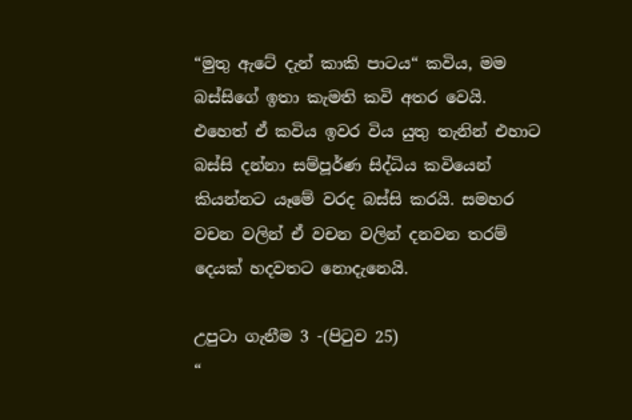“මුතු ඇටේ දැන් කාකි පාටය“ කවිය, මම බස්සිගේ ඉතා කැමති කවි අතර වෙයි. එහෙත් ඒ කවිය ඉවර විය යුතු තැනින් එහාට බස්සි දන්නා සම්පූර්ණ සිද්ධිය කවියෙන් කියන්නට යෑමේ වරද බස්සි කරයි. සමහර වචන වලින් ඒ වචන වලින් දනවන තරම් දෙයක් හදවතට නොදැනෙයි.

උපුටා ගැනීම 3 -(පිටුව 25)
“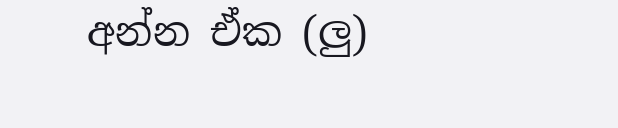අන්න ඒක (ලු)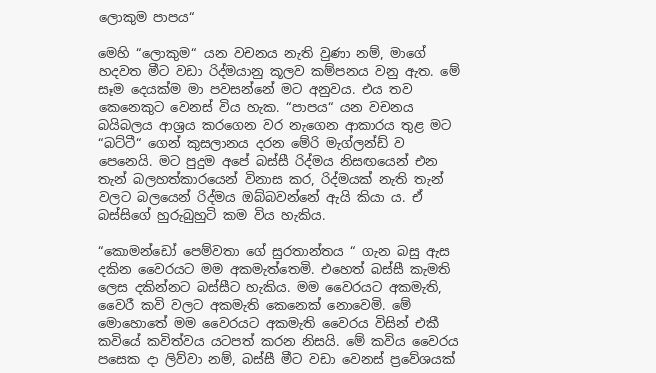ලොකුම පාපය“

මෙහි “ලොකුම“ යන වචනය නැති වුණා නම්, මාගේ හදවත මීට වඩා රිද්මයානු කූලව කම්පනය වනු ඇත. මේ සෑම දෙයක්ම මා පවසන්නේ මට අනුවය. එය තව කෙනෙකුට වෙනස් විය හැක. “පාපය“ යන වචනය බයිබලය ආශ්‍රය කරගෙන වර නැගෙන ආකාරය තුළ මට “බට්ටී“ ගෙන් කුසලානය දරන මේරි මැග්ලන්ඩ් ව පෙනෙයි. මට පුදුම අපේ බස්සී රිද්මය නිසඟයෙන් එන තැන් බලහත්කාරයෙන් විනාස කර, රිද්මයක් නැති තැන් වලට බලයෙන් රිද්මය ඔබ්බවන්නේ ඇයි කියා ය. ඒ බස්සිගේ හුරුබුහුටි කම විය හැකිය.

“කොමන්ඩෝ පෙම්වතා ගේ සුරතාන්තය “ ගැන බසු ඇස දකින වෛරයට මම අකමැත්තෙමි. එහෙත් බස්සී කැමති ලෙස දකින්නට බස්සීට හැකිය. මම වෛරයට අකමැති, වෛරී කවි වලට අකමැති කෙනෙක් නොවෙමි. මේ මොහොතේ මම වෛරයට අකමැති වෛරය විසින් එකී කවියේ කවිත්වය යටපත් කරන නිසයි. මේ කවිය වෛරය පසෙක දා ලිව්වා නම්, බස්සී මීට වඩා වෙනස් ප්‍රවේශයක්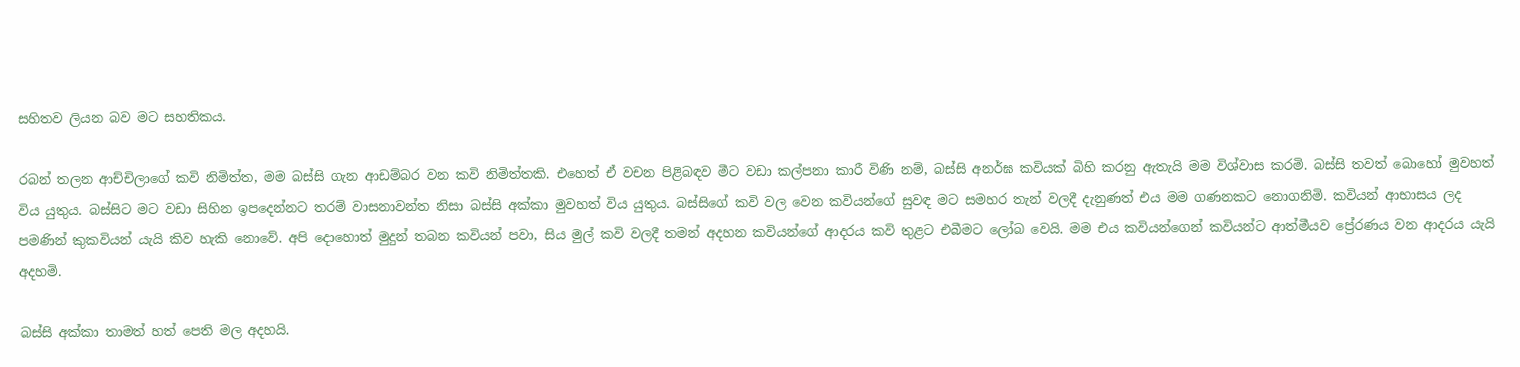සහිතව ලියන බව මට සහතිකය.

රබන් තලන ආච්චිලාගේ කවි නිමිත්ත, මම බස්සි ගැන ආඩම්බර වන කවි නිමිත්තකි. එහෙත් ඒ වචන පිළිබඳව මීට වඩා කල්පනා කාරී විණි නම්, බස්සි අනර්ඝ කවියක් බිහි කරනු ඇතැයි මම විශ්වාස කරමි. බස්සි තවත් බොහෝ මුවහත් විය යුතුය. බස්සිට මට වඩා සිහින ඉපදෙන්නට තරම් වාසනාවන්ත නිසා බස්සි අක්කා මුවහත් විය යුතුය. බස්සිගේ කවි වල වෙන කවියන්ගේ සුවඳ මට සමහර තැන් වලදී දැනුණත් එය මම ගණනකට නොගනිමි. කවියන් ආභාසය ලද පමණින් කුකවියන් යැයි කිව හැකි නොවේ. අපි දොහොත් මුදුන් තබන කවියන් පවා, සිය මුල් කවි වලදී තමන් අදහන කවියන්ගේ ආදරය කවි තුළට එබීමට ලෝබ වෙයි. මම එය කවියන්ගෙන් කවියන්ට ආත්මීයව ප්‍රේරණය වන ආදරය යැයි අදහමි.

බස්සි අක්කා තාමත් හත් පෙති මල අදහයි.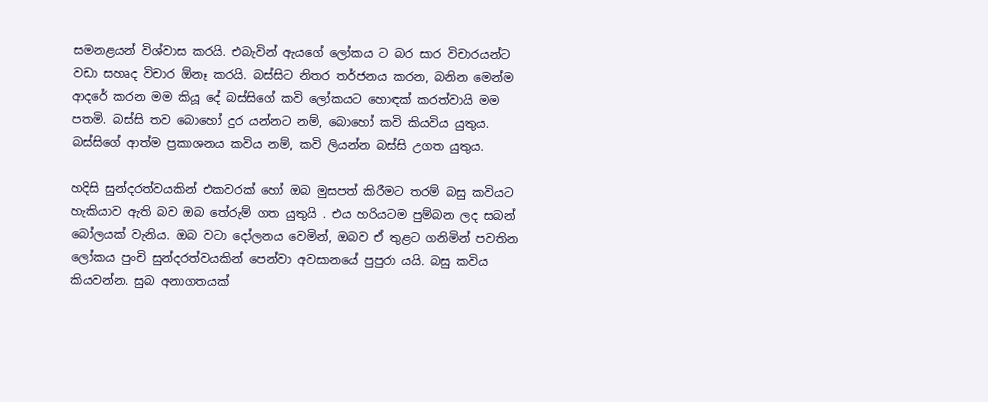සමනළයන් විශ්වාස කරයි. එබැවින් ඇයගේ ලෝකය ට බර සාර විචාරයන්ට වඩා සහෘද විචාර ඕනෑ කරයි. බස්සිට නිතර තර්ජනය කරන, බනින මෙන්ම ආදරේ කරන මම කියූ දේ බස්සිගේ කවි ලෝකයට හොඳක් කරත්වායි මම පතමි. බස්සි තව බොහෝ දුර යන්නට නම්, බොහෝ කවි කියවිය යුතුය. බස්සිගේ ආත්ම ප්‍රකාශනය කවිය නම්, කවි ලියන්න බස්සි උගත යුතුය.

හදිසි සුන්දරත්වයකින් එකවරක් හෝ ඔබ මුසපත් කිරීමට තරම් බසු කවියට හැකියාව ඇති බව ඔබ තේරුම් ගත යුතුයි . එය හරියටම පුම්බන ලද සබන් බෝලයක් වැනිය. ඔබ වටා දෝලනය වෙමින්, ඔබව ඒ තුළට ගනිමින් පවතින ලෝකය පුංචි සුන්දරත්වයකින් පෙන්වා අවසානයේ පුපුරා යයි. බසු කවිය කියවන්න. සුබ අනාගතයක්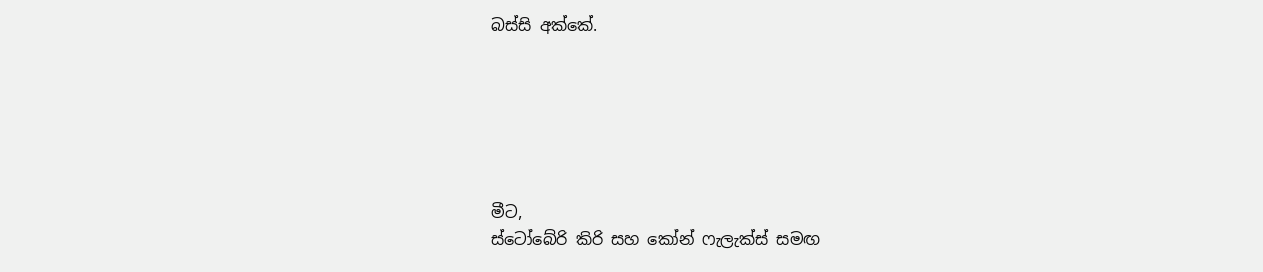බස්සි අක්කේ.






මීට,
ස්ටෝබේරි කිරි සහ කෝන් ෆැලැක්ස් සමඟ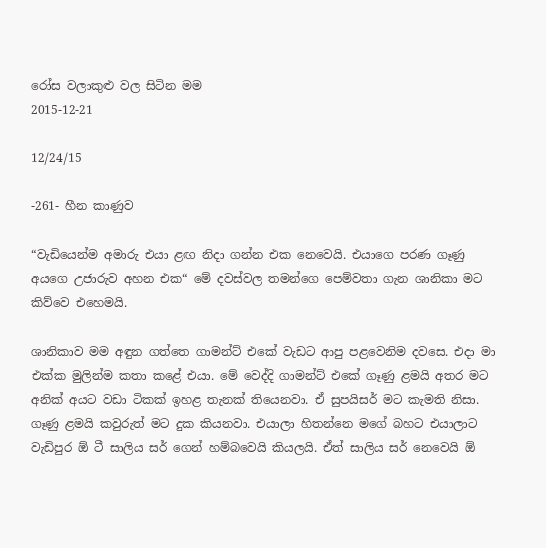රෝස වලාකුළු වල සිටින මම
2015-12-21

12/24/15

-261- හීන කාණුව

“වැඩියෙන්ම අමාරු එයා ළඟ නිදා ගන්න එක නෙවෙයි. එයාගෙ පරණ ගෑණු අයගෙ උජාරුව අහන එක“ මේ දවස්වල තමන්ගෙ පෙම්වතා ගැන ශානිකා මට කිව්වෙ එහෙමයි.

ශානිකාව මම අඳුන ගත්තෙ ගාමන්ට් එකේ වැඩට ආපු පළවෙනිම දවසෙ. එදා මා එක්ක මුලින්ම කතා කළේ එයා. මේ වෙද්දි ගාමන්ට් එකේ ගෑණු ළමයි අතර මට අනික් අයට වඩා ටිකක් ඉහළ තැනක් තියෙනවා. ඒ සුපයිසර් මට කැමති නිසා. ගෑණු ළමයි කවුරුත් මට දුක කියනවා. එයාලා හිතන්නෙ මගේ බහට එයාලාට වැඩිපුර ඕ ටී සාලිය සර් ගෙන් හම්බවෙයි කියලයි. ඒත් සාලිය සර් නෙවෙයි ඕ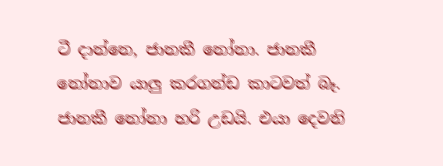ටී දාන්නෙ, ජානකී නෝනා. ජානකී නෝනාව යාලු කරගන්ඩ කාටවත් බෑ. ජානකී නෝනා හරි උඩයි. එයා දෙවනි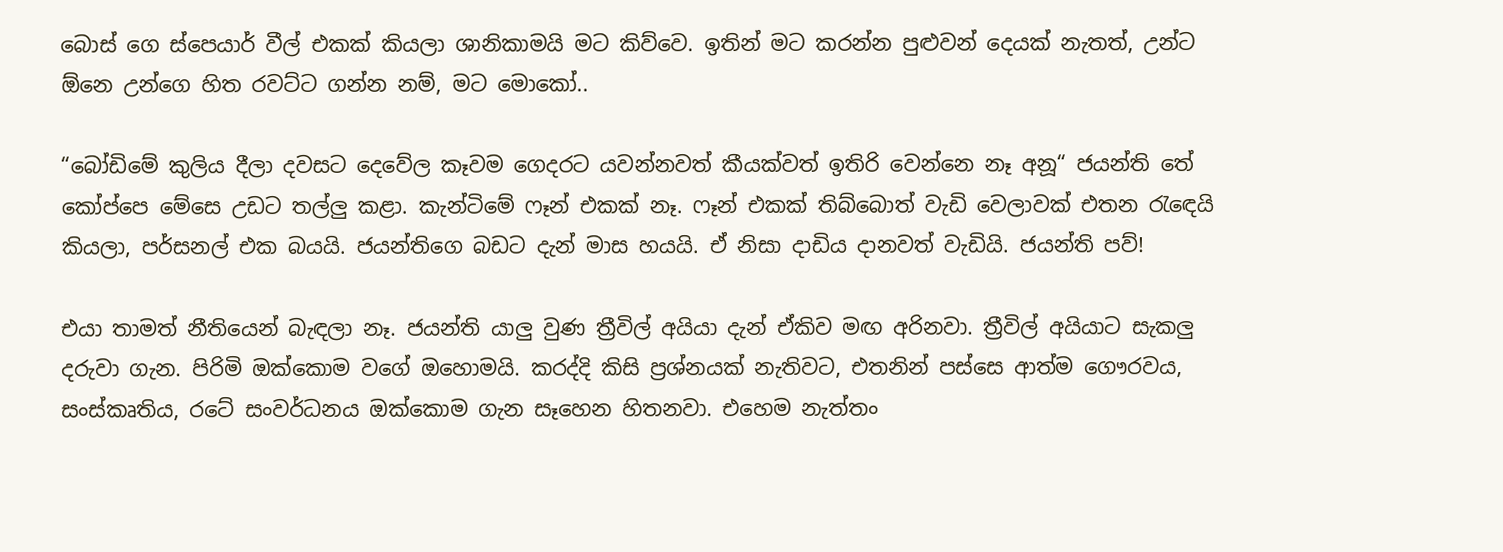බොස් ගෙ ස්පෙයාර් වීල් එකක් කියලා ශානිකාමයි මට කිව්වෙ. ඉතින් මට කරන්න පුළුවන් දෙයක් නැතත්, උන්ට ඕනෙ උන්ගෙ හිත රවට්ට ගන්න නම්, මට මොකෝ..

“බෝඩිමේ කුලිය දීලා දවසට දෙවේල කෑවම ගෙදරට යවන්නවත් කීයක්වත් ඉතිරි වෙන්නෙ නෑ අනූ“ ජයන්ති තේ කෝප්පෙ මේසෙ උඩට තල්ලු කළා. කැන්ටිමේ ෆෑන් එකක් නෑ. ෆෑන් එකක් තිබ්බොත් වැඩි වෙලාවක් එතන රැඳෙයි කියලා, පර්සනල් එක බයයි. ජයන්තිගෙ බඩට දැන් මාස හයයි. ඒ නිසා දාඩිය දානවත් වැඩියි. ජයන්ති පව්!

එයා තාමත් නීතියෙන් බැඳලා නෑ. ජයන්ති යාලු වුණ ත්‍රීවිල් අයියා දැන් ඒකිව මඟ අරිනවා. ත්‍රීවිල් අයියාට සැකලු දරුවා ගැන. පිරිමි ඔක්කොම වගේ ඔහොමයි. කරද්දි කිසි ප්‍රශ්නයක් නැතිවට, එතනින් පස්සෙ ආත්ම ගෞරවය, සංස්කෘතිය, රටේ සංවර්ධනය ඔක්කොම ගැන සෑහෙන හිතනවා. එහෙම නැත්තං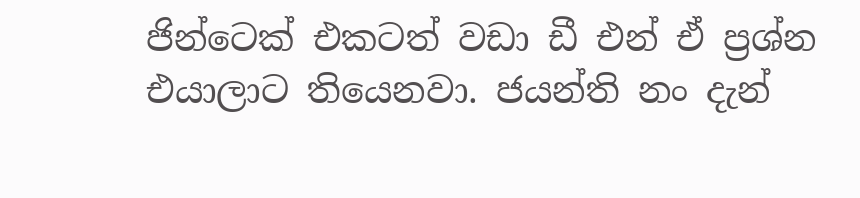ජින්ටෙක් එකටත් වඩා ඩී එන් ඒ ප්‍රශ්න එයාලාට තියෙනවා. ජයන්ති නං දැන්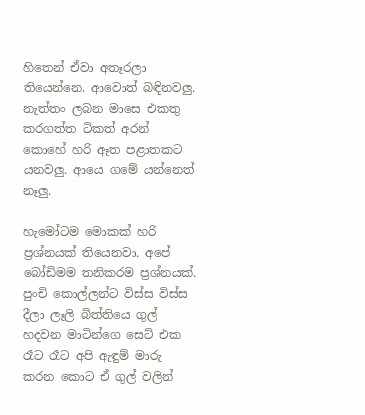හිතෙන් ඒවා අතෑරලා තියෙන්නෙ. ආවොත් බඳිනවලු. නැත්තං ලබන මාසෙ එකතු කරගත්ත ටිකත් අරන් කොහේ හරි ඈත පළාතකට යනවලු. ආයෙ ගමේ යන්නෙත් නෑලු.

හැමෝටම මොකක් හරි ප්‍රශ්නයක් තියෙනවා. අපේ බෝඩිමම තනිකරම ප්‍රශ්නයක්. පුංචි කොල්ලන්ට විස්ස විස්ස දීලා ලෑලි බිත්තියෙ ගුල් හදවන මාටින්ගෙ සෙට් එක රෑට රෑට අපි ඇඳුම් මාරු කරන කොට ඒ ගුල් වලින්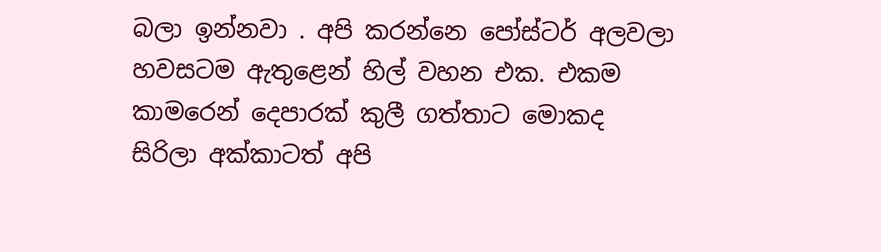බලා ඉන්නවා . අපි කරන්නෙ පෝස්ටර් අලවලා හවසටම ඇතුළෙන් හිල් වහන එක. එකම කාමරෙන් දෙපාරක් කුලී ගත්තාට මොකද සිරිලා අක්කාටත් අපි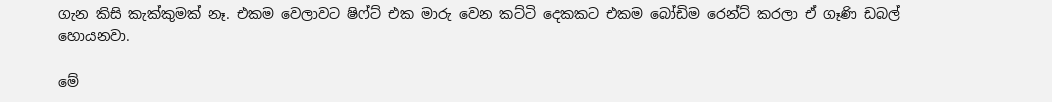ගැන කිසි කැක්කුමක් නෑ. එකම වෙලාවට ෂිෆ්ට් එක මාරු වෙන කට්ටි දෙකකට එකම බෝඩිම රෙන්ට් කරලා ඒ ගෑණි ඩබල් හොයනවා.

මේ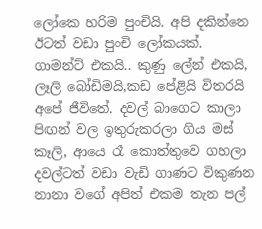ලෝකෙ හරිම පුංචියි. අපි දකින්නෙ ඊටත් වඩා පුංචි ලෝකයක්. ගාමන්ට් එකයි.. කුණු ලේන් එකයි, ලෑලි බෝඩිමයි,කඩ පේළියි විතරයි අපේ ජීවිතේ. දවල් බාගෙට කාලා පිඟන් වල ඉතුරුකරලා ගිය මස් කෑලි, ආයෙ රෑ කොත්තුවෙ ගහලා දවල්ටත් වඩා වැඩි ගාණට විකුණන නානා වගේ අපිත් එකම තැන පල්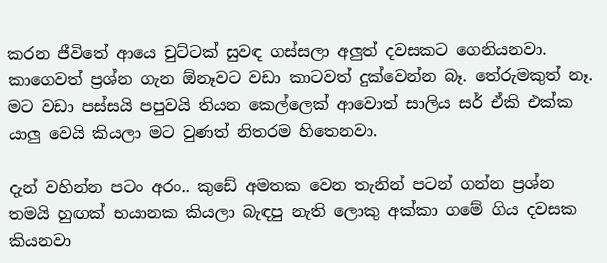කරන ජීවිතේ ආයෙ චුට්ටක් සුවඳ ගස්සලා අලුත් දවසකට ගෙනියනවා. කාගෙවත් ප්‍රශ්න ගැන ඕනෑවට වඩා කාටවත් දුක්වෙන්න බෑ. තේරුමකුත් නෑ. මට වඩා පස්සයි පපුවයි තියන කෙල්ලෙක් ආවොත් සාලිය සර් ඒකි එක්ක යාලු වෙයි කියලා මට වුණත් නිතරම හිතෙනවා.

දැන් වහින්න පටං අරං.. කුඩේ අමතක වෙන තැනින් පටන් ගන්න ප්‍රශ්න තමයි හුඟක් භයානක කියලා බැඳපු නැති ලොකු අක්කා ගමේ ගිය දවසක කියනවා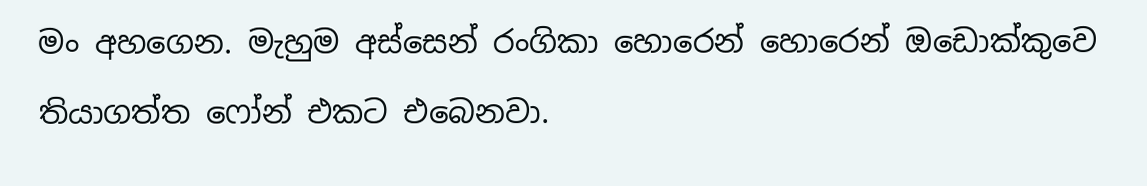මං අහගෙන. මැහුම අස්සෙන් රංගිකා හොරෙන් හොරෙන් ඔඩොක්කුවෙ තියාගත්ත ෆෝන් එකට එබෙනවා.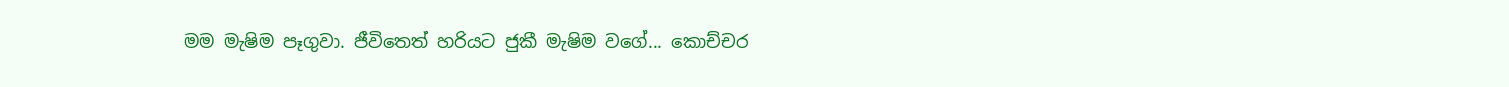මම මැෂිම පෑගුවා. ජීවිතෙත් හරියට ජුකී මැෂිම වගේ... කොච්චර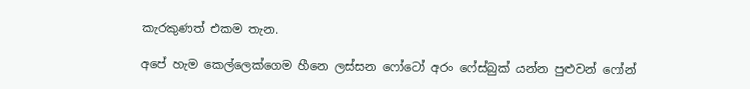කැරකුණත් එකම තැන.

අපේ හැම කෙල්ලෙක්ගෙම හීනෙ ලස්සන ෆෝටෝ අරං ෆේස්බුක් යන්න පුළුවන් ෆෝන්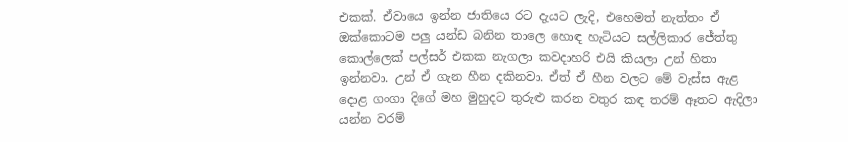එකක්. ඒවායෙ ඉන්න ජාතියෙ රට දැයට ලැදි, එහෙමත් නැත්තං ඒ ඔක්කොටම පලු යන්ඩ බනින තාලෙ හොඳ හැටියට සල්ලිකාර ජේත්තු කොල්ලෙක් පල්සර් එකක නැගලා කවදාහරි එයි කියලා උන් හිතා ඉන්නවා. උන් ඒ ගැන හීන දකිනවා. ඒත් ඒ හීන වලට මේ වැස්ස ඇළ දොළ ගංගා දිගේ මහ මුහුදට තුරුළු කරන වතුර කඳ තරම් ඈතට ඇදිලා යන්න වරම්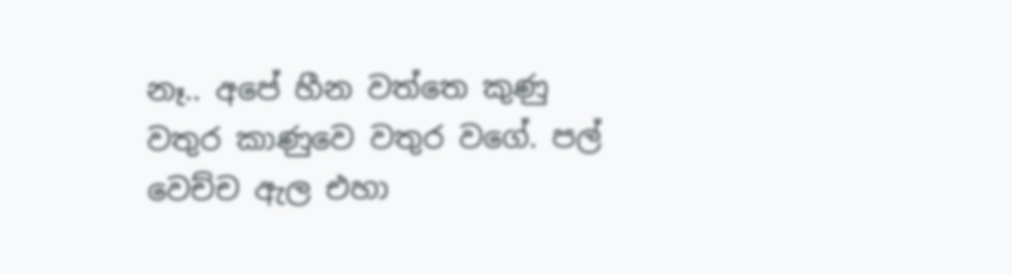නෑ.. අපේ හීන වත්තෙ කුණු වතුර කාණුවෙ වතුර වගේ. පල් වෙච්ච ඇල එහා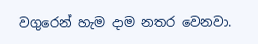වගුරෙන් හැම දාම නතර වෙනවා.